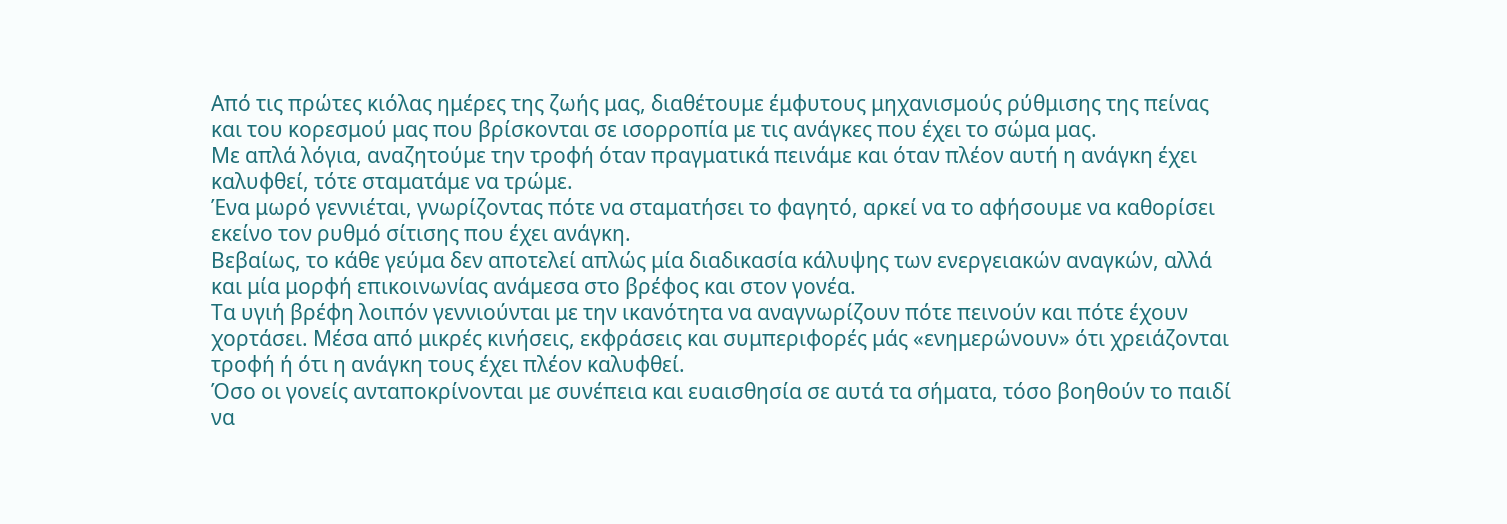Από τις πρώτες κιόλας ημέρες της ζωής μας, διαθέτουμε έμφυτους μηχανισμούς ρύθμισης της πείνας και του κορεσμού μας που βρίσκονται σε ισορροπία με τις ανάγκες που έχει το σώμα μας.
Με απλά λόγια, αναζητούμε την τροφή όταν πραγματικά πεινάμε και όταν πλέον αυτή η ανάγκη έχει καλυφθεί, τότε σταματάμε να τρώμε.
Ένα μωρό γεννιέται, γνωρίζοντας πότε να σταματήσει το φαγητό, αρκεί να το αφήσουμε να καθορίσει εκείνο τον ρυθμό σίτισης που έχει ανάγκη.
Βεβαίως, το κάθε γεύμα δεν αποτελεί απλώς μία διαδικασία κάλυψης των ενεργειακών αναγκών, αλλά και μία μορφή επικοινωνίας ανάμεσα στο βρέφος και στον γονέα.
Τα υγιή βρέφη λοιπόν γεννιούνται με την ικανότητα να αναγνωρίζουν πότε πεινούν και πότε έχουν χορτάσει. Μέσα από μικρές κινήσεις, εκφράσεις και συμπεριφορές μάς «ενημερώνουν» ότι χρειάζονται τροφή ή ότι η ανάγκη τους έχει πλέον καλυφθεί.
Όσο οι γονείς ανταποκρίνονται με συνέπεια και ευαισθησία σε αυτά τα σήματα, τόσο βοηθούν το παιδί να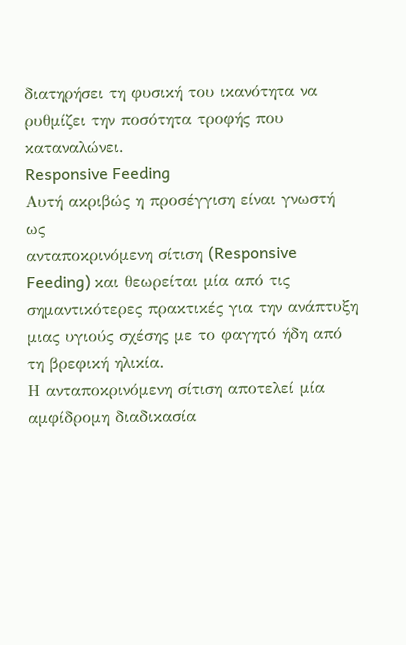διατηρήσει τη φυσική του ικανότητα να ρυθμίζει την ποσότητα τροφής που καταναλώνει.
Responsive Feeding
Αυτή ακριβώς η προσέγγιση είναι γνωστή ως
ανταποκρινόμενη σίτιση (Responsive Feeding) και θεωρείται μία από τις σημαντικότερες πρακτικές για την ανάπτυξη μιας υγιούς σχέσης με το φαγητό ήδη από τη βρεφική ηλικία.
Η ανταποκρινόμενη σίτιση αποτελεί μία αμφίδρομη διαδικασία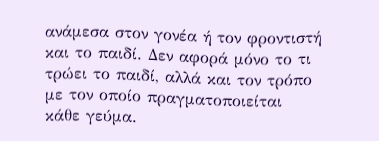ανάμεσα στον γονέα ή τον φροντιστή και το παιδί. Δεν αφορά μόνο το τι τρώει το παιδί, αλλά και τον τρόπο με τον οποίο πραγματοποιείται κάθε γεύμα.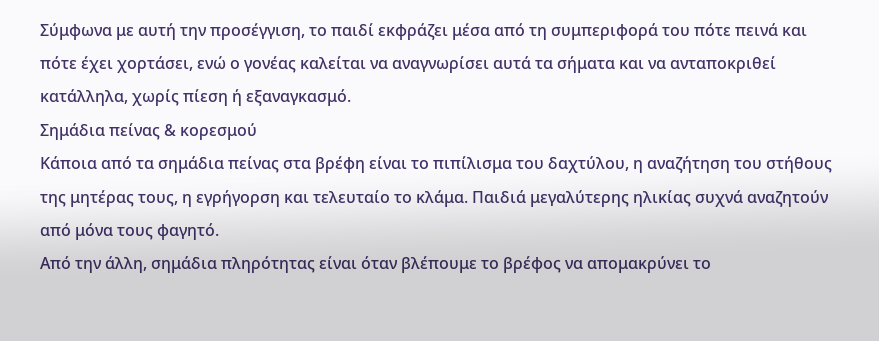Σύμφωνα με αυτή την προσέγγιση, το παιδί εκφράζει μέσα από τη συμπεριφορά του πότε πεινά και πότε έχει χορτάσει, ενώ ο γονέας καλείται να αναγνωρίσει αυτά τα σήματα και να ανταποκριθεί κατάλληλα, χωρίς πίεση ή εξαναγκασμό.
Σημάδια πείνας & κορεσμού
Κάποια από τα σημάδια πείνας στα βρέφη είναι το πιπίλισμα του δαχτύλου, η αναζήτηση του στήθους της μητέρας τους, η εγρήγορση και τελευταίο το κλάμα. Παιδιά μεγαλύτερης ηλικίας συχνά αναζητούν από μόνα τους φαγητό.
Από την άλλη, σημάδια πληρότητας είναι όταν βλέπουμε το βρέφος να απομακρύνει το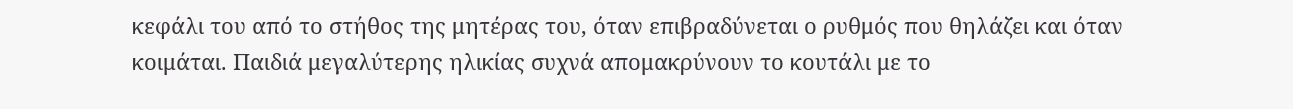κεφάλι του από το στήθος της μητέρας του, όταν επιβραδύνεται ο ρυθμός που θηλάζει και όταν κοιμάται. Παιδιά μεγαλύτερης ηλικίας συχνά απομακρύνουν το κουτάλι με το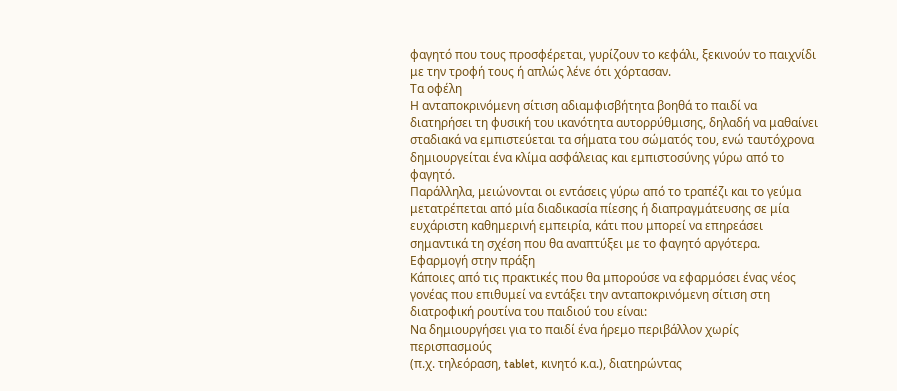φαγητό που τους προσφέρεται, γυρίζουν το κεφάλι, ξεκινούν το παιχνίδι με την τροφή τους ή απλώς λένε ότι χόρτασαν.
Τα οφέλη
Η ανταποκρινόμενη σίτιση αδιαμφισβήτητα βοηθά το παιδί να διατηρήσει τη φυσική του ικανότητα αυτορρύθμισης, δηλαδή να μαθαίνει σταδιακά να εμπιστεύεται τα σήματα του σώματός του, ενώ ταυτόχρονα δημιουργείται ένα κλίμα ασφάλειας και εμπιστοσύνης γύρω από το φαγητό.
Παράλληλα, μειώνονται οι εντάσεις γύρω από το τραπέζι και το γεύμα μετατρέπεται από μία διαδικασία πίεσης ή διαπραγμάτευσης σε μία ευχάριστη καθημερινή εμπειρία, κάτι που μπορεί να επηρεάσει σημαντικά τη σχέση που θα αναπτύξει με το φαγητό αργότερα.
Εφαρμογή στην πράξη
Κάποιες από τις πρακτικές που θα μπορούσε να εφαρμόσει ένας νέος γονέας που επιθυμεί να εντάξει την ανταποκρινόμενη σίτιση στη διατροφική ρουτίνα του παιδιού του είναι:
Να δημιουργήσει για το παιδί ένα ήρεμο περιβάλλον χωρίς περισπασμούς
(π.χ. τηλεόραση, tablet, κινητό κ.α.), διατηρώντας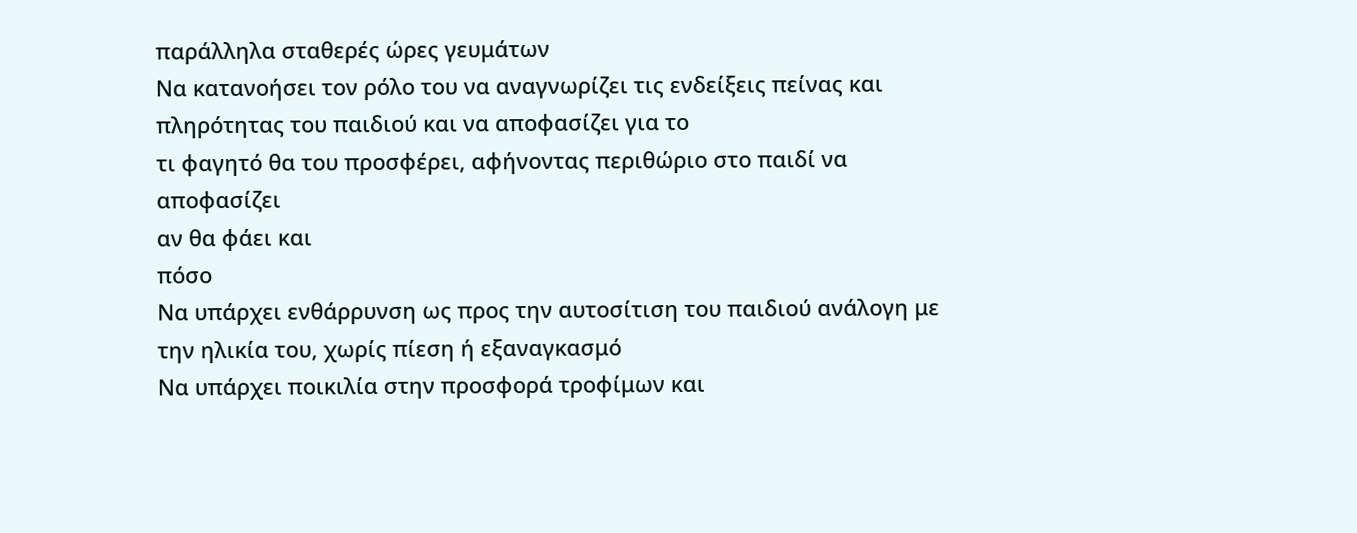παράλληλα σταθερές ώρες γευμάτων
Να κατανοήσει τον ρόλο του να αναγνωρίζει τις ενδείξεις πείνας και πληρότητας του παιδιού και να αποφασίζει για το
τι φαγητό θα του προσφέρει, αφήνοντας περιθώριο στο παιδί να αποφασίζει
αν θα φάει και
πόσο
Να υπάρχει ενθάρρυνση ως προς την αυτοσίτιση του παιδιού ανάλογη με την ηλικία του, χωρίς πίεση ή εξαναγκασμό
Να υπάρχει ποικιλία στην προσφορά τροφίμων και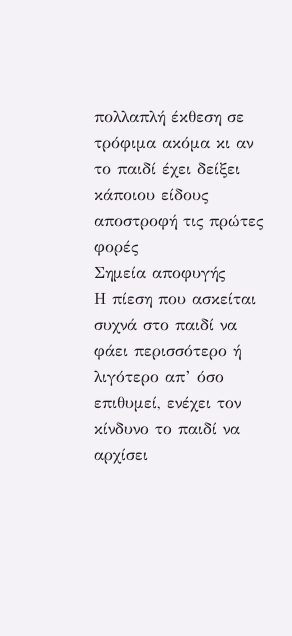πολλαπλή έκθεση σε τρόφιμα ακόμα κι αν το παιδί έχει δείξει κάποιου είδους αποστροφή τις πρώτες φορές
Σημεία αποφυγής
Η πίεση που ασκείται συχνά στο παιδί να φάει περισσότερο ή λιγότερο απ’ όσο επιθυμεί, ενέχει τον κίνδυνο το παιδί να αρχίσει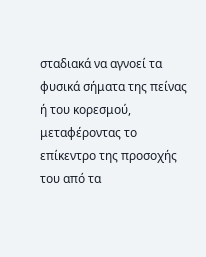σταδιακά να αγνοεί τα φυσικά σήματα της πείνας ή του κορεσμού, μεταφέροντας το επίκεντρο της προσοχής του από τα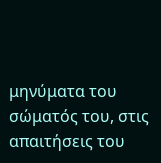μηνύματα του σώματός του, στις απαιτήσεις του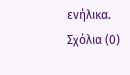ενήλικα.
Σχόλια (0)